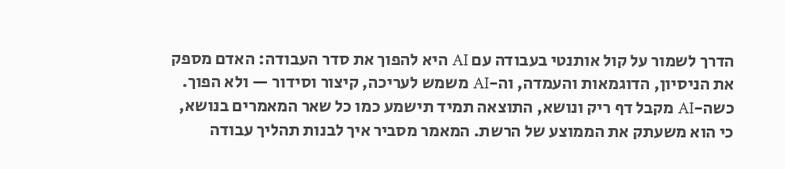הדרך לשמור על קול אותנטי בעבודה עם AI היא להפוך את סדר העבודה: האדם מספק את הניסיון, הדוגמאות והעמדה, וה-AI משמש לעריכה, קיצור וסידור — ולא הפוך. כשה-AI מקבל דף ריק ונושא, התוצאה תמיד תישמע כמו כל שאר המאמרים בנושא, כי הוא משעתק את הממוצע של הרשת. המאמר מסביר איך לבנות תהליך עבודה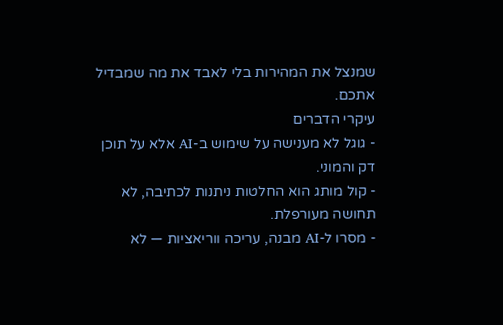שמנצל את המהירות בלי לאבד את מה שמבדיל אתכם.
עיקרי הדברים
- גוגל לא מענישה על שימוש ב-AI אלא על תוכן דק והמוני.
- קול מותג הוא החלטות ניתנות לכתיבה, לא תחושה מעורפלת.
- מסרו ל-AI מבנה, עריכה ווריאציות — לא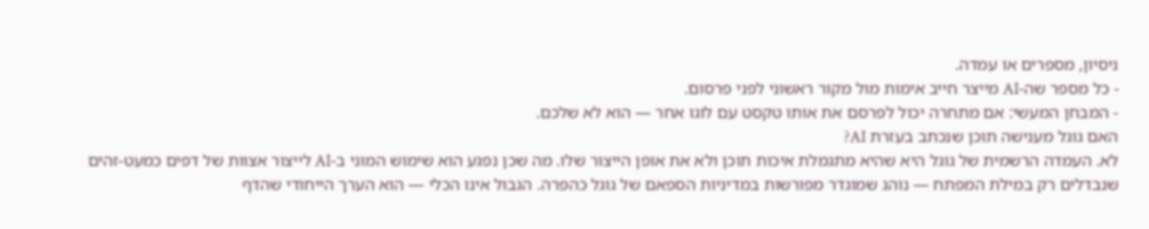ניסיון, מספרים או עמדה.
- כל מספר שה-AI מייצר חייב אימות מול מקור ראשוני לפני פרסום.
- המבחן המעשי: אם מתחרה יכול לפרסם את אותו טקסט עם לוגו אחר — הוא לא שלכם.
האם גוגל מענישה תוכן שנכתב בעזרת AI?
לא. העמדה הרשמית של גוגל היא שהיא מתגמלת איכות תוכן ולא את אופן הייצור שלו. מה שכן נפגע הוא שימוש המוני ב-AI לייצור אצוות של דפים כמעט-זהים שנבדלים רק במילת המפתח — נוהג שמוגדר מפורשות במדיניות הספאם של גוגל כהפרה. הגבול אינו הכלי — הוא הערך הייחודי שהדף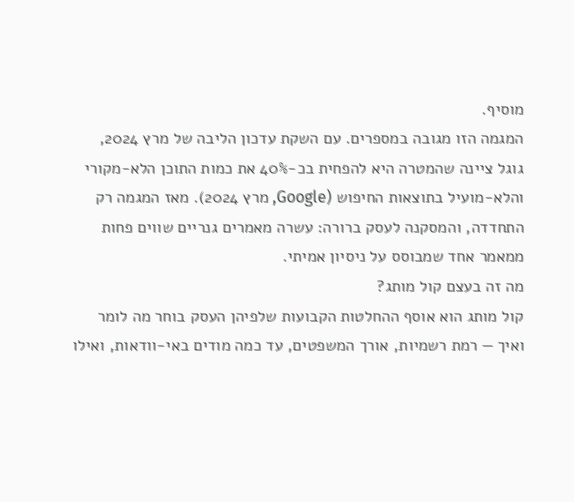מוסיף.
המגמה הזו מגובה במספרים. עם השקת עדכון הליבה של מרץ 2024, גוגל ציינה שהמטרה היא להפחית בכ-40% את כמות התוכן הלא-מקורי והלא-מועיל בתוצאות החיפוש (Google, מרץ 2024). מאז המגמה רק התחדדה, והמסקנה לעסק ברורה: עשרה מאמרים גנריים שווים פחות ממאמר אחד שמבוסס על ניסיון אמיתי.
מה זה בעצם קול מותג?
קול מותג הוא אוסף ההחלטות הקבועות שלפיהן העסק בוחר מה לומר ואיך — רמת רשמיות, אורך המשפטים, עד כמה מודים באי-וודאות, ואילו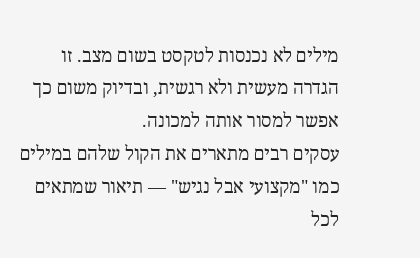מילים לא נכנסות לטקסט בשום מצב. זו הגדרה מעשית ולא רגשית, ובדיוק משום כך אפשר למסור אותה למכונה.
עסקים רבים מתארים את הקול שלהם במילים כמו "מקצועי אבל נגיש" — תיאור שמתאים לכל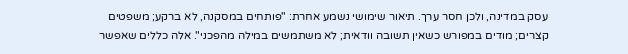עסק במדינה, ולכן חסר ערך. תיאור שימושי נשמע אחרת: "פותחים במסקנה, לא ברקע; משפטים קצרים; מודים במפורש כשאין תשובה וודאית; לא משתמשים במילה מהפכני". אלה כללים שאפשר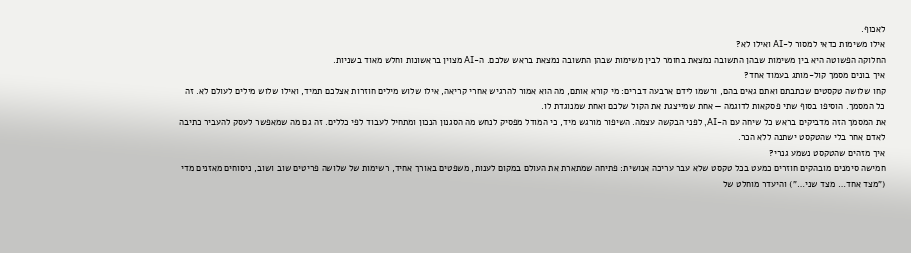לאכוף.
אילו משימות כדאי למסור ל-AI ואילו לא?
החלוקה הפשוטה היא בין משימות שבהן התשובה נמצאת בחומר לבין משימות שבהן התשובה נמצאת בראש שלכם. ה-AI מצוין בראשונות וחלש מאוד בשניות.
איך בונים מסמך קול-מותג בעמוד אחד?
קחו שלושה טקסטים שכתבתם ואתם גאים בהם, ורשמו לידם ארבעה דברים: מי קורא אותם, מה הוא אמור להרגיש אחרי קריאה, אילו שלוש מילים חוזרות אצלכם תמיד, ואילו שלוש מילים לעולם לא. זה כל המסמך. הוסיפו בסוף שתי פסקאות לדוגמה — אחת שמייצגת את הקול שלכם ואחת שמנוגדת לו.
את המסמך הזה מדביקים בראש כל שיחה עם ה-AI, לפני הבקשה עצמה. השיפור מורגש מיד, כי המודל מפסיק לנחש מה הסגנון הנכון ומתחיל לעבוד לפי כללים. זה גם מה שמאפשר לעסק להעביר כתיבה לאדם אחר בלי שהטקסט ישתנה ללא הכר.
איך מזהים שהטקסט נשמע גנרי?
חמישה סימנים מובהקים חוזרים כמעט בכל טקסט שלא עבר עריכה אנושית: פתיחה שמתארת את העולם במקום לענות, משפטים באורך אחיד, רשימות של שלושה פריטים שוב ושוב, ניסוחים מאזנים מדי ("מצד אחד… מצד שני…") והיעדר מוחלט של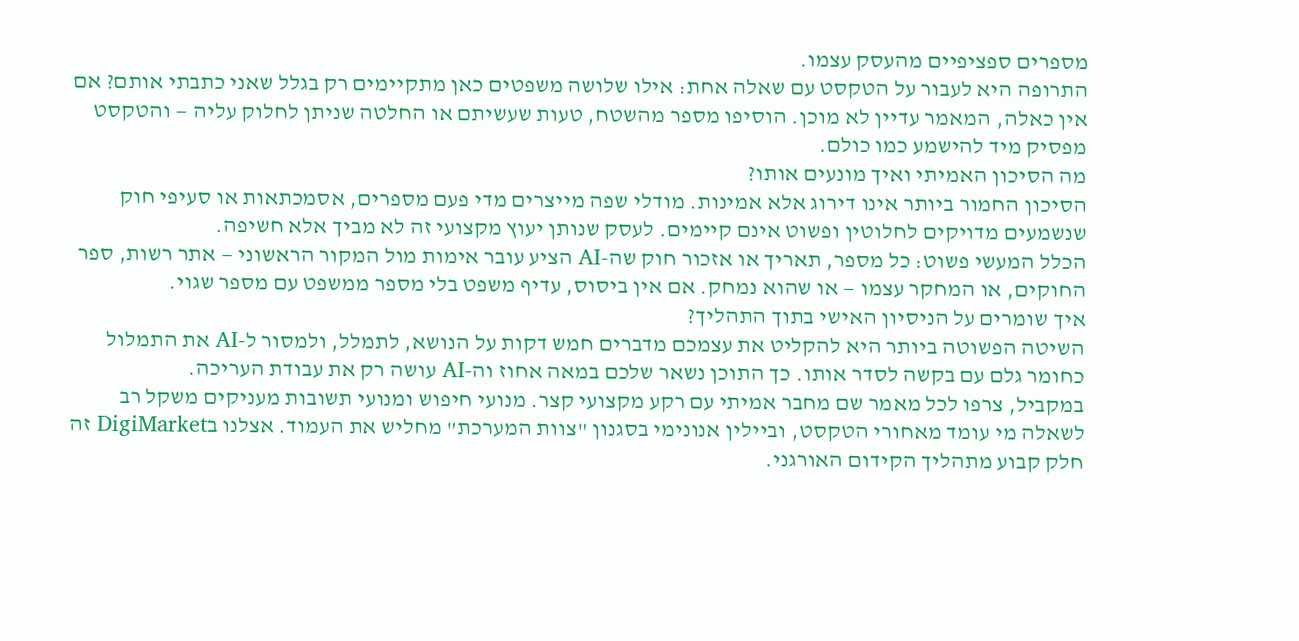מספרים ספציפיים מהעסק עצמו.
התרופה היא לעבור על הטקסט עם שאלה אחת: אילו שלושה משפטים כאן מתקיימים רק בגלל שאני כתבתי אותם? אם אין כאלה, המאמר עדיין לא מוכן. הוסיפו מספר מהשטח, טעות שעשיתם או החלטה שניתן לחלוק עליה — והטקסט מפסיק מיד להישמע כמו כולם.
מה הסיכון האמיתי ואיך מונעים אותו?
הסיכון החמור ביותר אינו דירוג אלא אמינות. מודלי שפה מייצרים מדי פעם מספרים, אסמכתאות או סעיפי חוק שנשמעים מדויקים לחלוטין ופשוט אינם קיימים. לעסק שנותן יעוץ מקצועי זה לא מביך אלא חשיפה.
הכלל המעשי פשוט: כל מספר, תאריך או אזכור חוק שה-AI הציע עובר אימות מול המקור הראשוני — אתר רשות, ספר החוקים, או המחקר עצמו — או שהוא נמחק. אם אין ביסוס, עדיף משפט בלי מספר ממשפט עם מספר שגוי.
איך שומרים על הניסיון האישי בתוך התהליך?
השיטה הפשוטה ביותר היא להקליט את עצמכם מדברים חמש דקות על הנושא, לתמלל, ולמסור ל-AI את התמלול כחומר גלם עם בקשה לסדר אותו. כך התוכן נשאר שלכם במאה אחוז וה-AI עושה רק את עבודת העריכה.
במקביל, צרפו לכל מאמר שם מחבר אמיתי עם רקע מקצועי קצר. מנועי חיפוש ומנועי תשובות מעניקים משקל רב לשאלה מי עומד מאחורי הטקסט, וביילין אנונימי בסגנון "צוות המערכת" מחליש את העמוד. אצלנו בDigiMarket זה חלק קבוע מתהליך הקידום האורגני.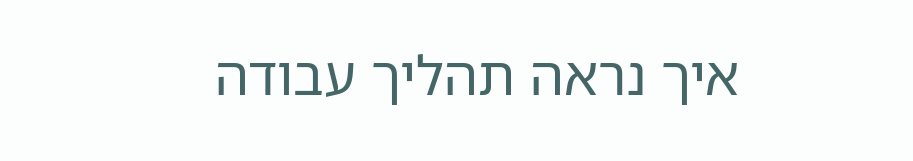איך נראה תהליך עבודה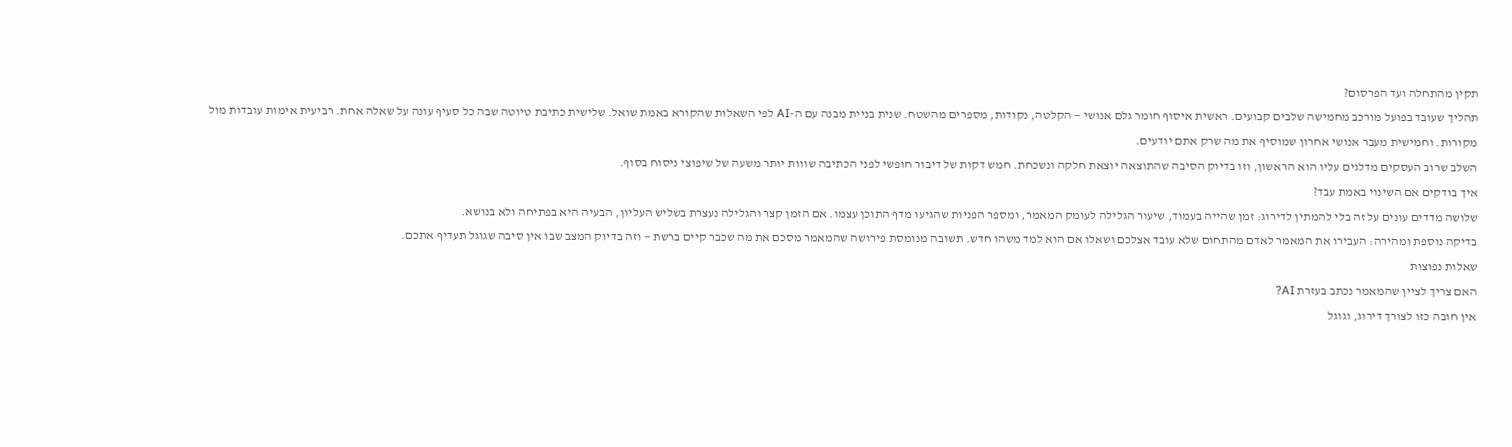תקין מהתחלה ועד הפרסום?
תהליך שעובד בפועל מורכב מחמישה שלבים קבועים. ראשית איסוף חומר גלם אנושי — הקלטה, נקודות, מספרים מהשטח. שנית בניית מבנה עם ה-AI לפי השאלות שהקורא באמת שואל. שלישית כתיבת טיוטה שבה כל סעיף עונה על שאלה אחת. רביעית אימות עובדות מול מקורות. וחמישית מעבר אנושי אחרון שמוסיף את מה שרק אתם יודעים.
השלב שרוב העסקים מדלגים עליו הוא הראשון, וזו בדיוק הסיבה שהתוצאה יוצאת חלקה ונשכחת. חמש דקות של דיבור חופשי לפני הכתיבה שווות יותר משעה של שיפוצי ניסוח בסוף.
איך בודקים אם השינוי באמת עבד?
שלושה מדדים עונים על זה בלי להמתין לדירוג: זמן שהייה בעמוד, שיעור הגלילה לעומק המאמר, ומספר הפניות שהגיעו מדף התוכן עצמו. אם הזמן קצר והגלילה נעצרת בשליש העליון, הבעיה היא בפתיחה ולא בנושא.
בדיקה נוספת ומהירה: העבירו את המאמר לאדם מהתחום שלא עובד אצלכם ושאלו אם הוא למד משהו חדש. תשובה מנומסת פירושה שהמאמר מסכם את מה שכבר קיים ברשת — וזה בדיוק המצב שבו אין סיבה שגוגל תעדיף אתכם.
שאלות נפוצות
האם צריך לציין שהמאמר נכתב בעזרת AI?
אין חובה כזו לצורך דירוג, וגוגל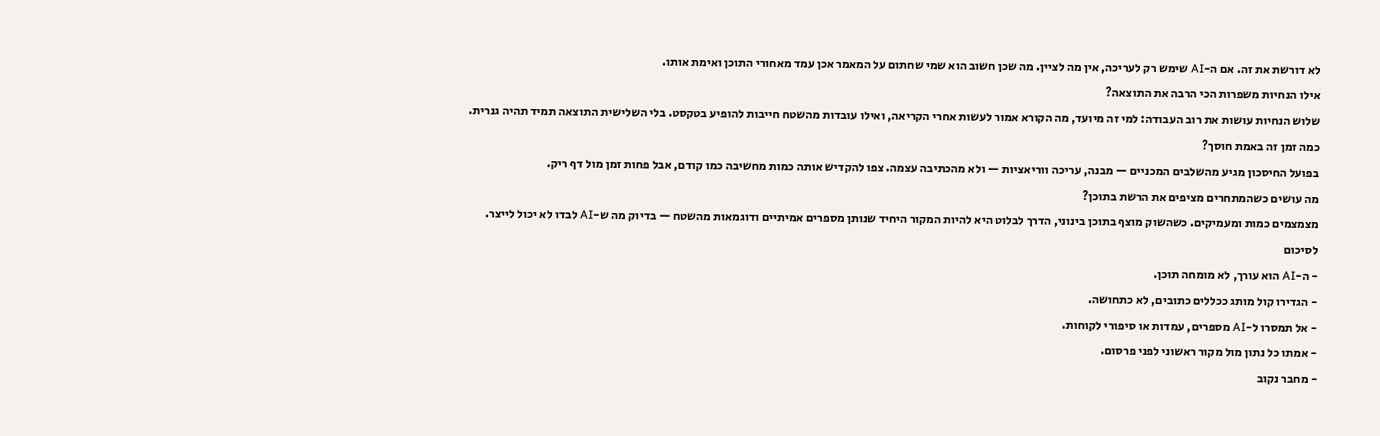לא דורשת את זה. אם ה-AI שימש רק לעריכה, אין מה לציין. מה שכן חשוב הוא שמי שחתום על המאמר אכן עמד מאחורי התוכן ואימת אותו.
אילו הנחיות משפרות הכי הרבה את התוצאה?
שלוש הנחיות עושות את רוב העבודה: למי זה מיועד, מה הקורא אמור לעשות אחרי הקריאה, ואילו עובדות מהשטח חייבות להופיע בטקסט. בלי השלישית התוצאה תמיד תהיה גנרית.
כמה זמן זה באמת חוסך?
בפועל החיסכון מגיע מהשלבים המכניים — מבנה, עריכה ווריאציות — ולא מהכתיבה עצמה. צפו להקדיש אותה כמות מחשיבה כמו קודם, אבל פחות זמן מול דף ריק.
מה עושים כשהמתחרים מציפים את הרשת בתוכן?
מצמצמים כמות ומעמיקים. כשהשוק מוצף בתוכן בינוני, הדרך לבלוט היא להיות המקור היחיד שנותן מספרים אמיתיים ודוגמאות מהשטח — בדיוק מה ש-AI לבדו לא יכול לייצר.
לסיכום
- ה-AI הוא עורך, לא מומחה תוכן.
- הגדירו קול מותג ככללים כתובים, לא כתחושה.
- אל תמסרו ל-AI מספרים, עמדות או סיפורי לקוחות.
- אמתו כל נתון מול מקור ראשוני לפני פרסום.
- מחבר נקוב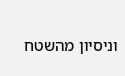וניסיון מהשטח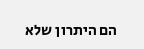הם היתרון שלא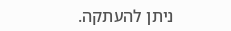ניתן להעתקה.